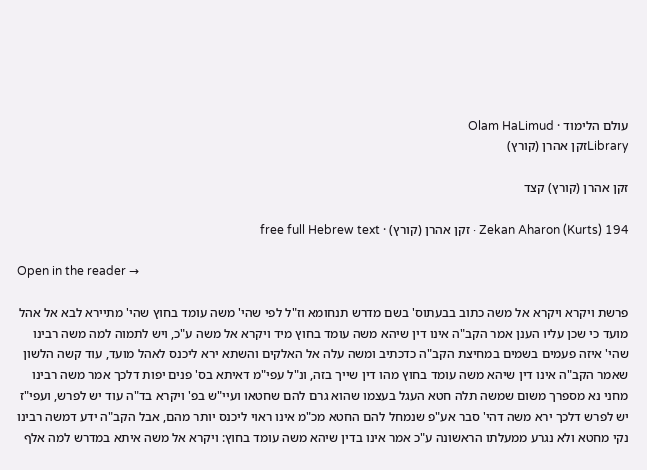עולם הלימוד · Olam HaLimud
Libraryזקן אהרן (קורץ)

זקן אהרן (קורץ) קצד

Zekan Aharon (Kurts) 194 · זקן אהרן (קורץ) · free full Hebrew text

Open in the reader →

פרשת ויקרא ויקרא אל משה כתוב בבעתוס' בשם מדרש תנחומא וז"ל לפי שהי' משה עומד בחוץ שהי' מתיירא לבא אל אהל מועד כי שכן עליו הענן אמר הקב"ה אינו דין שיהא משה עומד בחוץ מיד ויקרא אל משה ע"כ, ויש לתמוה למה משה רבינו שהי' איזה פעמים בשמים במחיצת הקב"ה כדכתיב ומשה עלה אל האלקים והשתא ירא ליכנס לאהל מועד, עוד קשה הלשון שאמר הקב"ה אינו דין שיהא משה עומד בחוץ מהו דין שייך בזה, ונ"ל עפי"מ דאיתא בס' פנים יפות דלכך אמר משה רבינו מחני נא מספרך משום שמשה תלה חטא העגל בעצמו שהוא גרם להם שחטאו ועיי"ש בפ' ויקרא בד"ה עוד יש לפרש, ועפי"ז יש לפרש דלכך ירא משה דהי' סבר אע"פ שנמחל להם החטא מכ"מ אינו ראוי ליכנס יותר מהם, אבל הקב"ה ידע דמשה רבינו נקי מחטא ולא נגרע ממעלתו הראשונה ע"כ אמר אינו בדין שיהא משה עומד בחוץ: ויקרא אל משה איתא במדרש למה אלף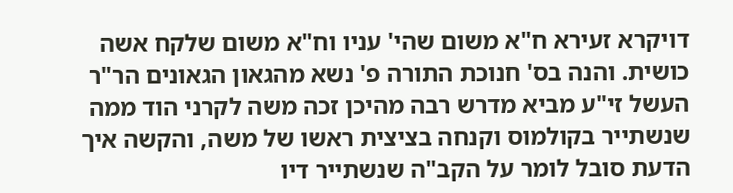דויקרא זעירא ח"א משום שהי' עניו וח"א משום שלקח אשה כושית. והנה בס' חנוכת התורה פ' נשא מהגאון הגאונים הר"ר העשל זי"ע מביא מדרש רבה מהיכן זכה משה לקרני הוד ממה שנשתייר בקולמוס וקנחה בציצית ראשו של משה, והקשה איך הדעת סובל לומר על הקב"ה שנשתייר דיו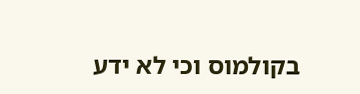בקולמוס וכי לא ידע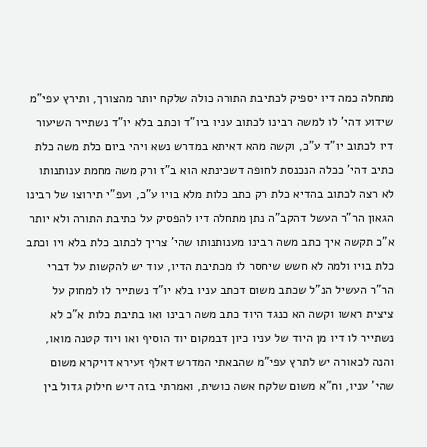מתחלה כמה דיו יספיק לכתיבת התורה כולה שלקח יותר מהצורך, ותירץ עפי"מ שידוע דהי' לו למשה רבינו לכתוב עניו ביו"ד וכתב בלא יו"ד נשתייר השיעור דיו לכתוב יו"ד ע"כ, וקשה מהא דאיתא במדרש נשא ויהי ביום כלת משה כלת כתיב דהי' ככלה הנכנסת לחופה דשכינתא הוא ב"ז ורק משה מחמת ענותנותו לא רצה לכתוב בהדיא כלת רק כתב כלות מלא בויו ע"כ, ועפ"י תירוצו של רבינו הגאון הר"ר העשל דהקב"ה נתן מתחלה דיו להפסיק על כתיבת התורה ולא יותר א"כ תקשה איך כתב משה רבינו מענותנותו שהי' צריך לכתוב כלת בלא ויו וכתב כלת בויו ולמה לא חשש שיחסר לו מכתיבת הדיו, עוד יש להקשות על דברי הר"ר העשיל הנ"ל שכתב משום דכתב עניו בלא יו"ד נשתייר לו למחוק על ציצית ראשו וקשה הא כנגד היוד כתב משה רבינו ואו בתיבת כלות א"כ לא נשתייר לו דיו מן היוד של עניו כיון דבמקום יוד הוסיף ואו ויוד קטנה מואו, והנה לכאורה יש לתרץ עפי"מ שהבאתי המדרש דאלף זעירא דויקרא משום שהי' עניו, וח"א משום שלקח אשה כושית, ואמרתי בזה דיש חילוק גדול בין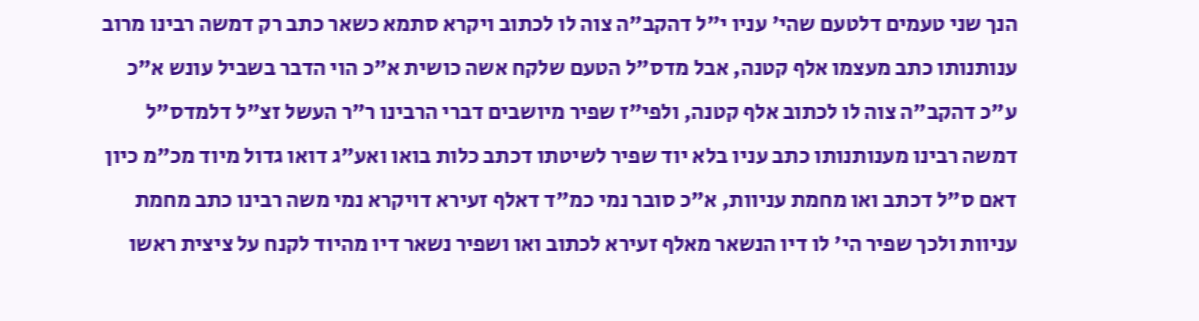הנך שני טעמים דלטעם שהי' עניו י"ל דהקב"ה צוה לו לכתוב ויקרא סתמא כשאר כתב רק דמשה רבינו מרוב ענותנותו כתב מעצמו אלף קטנה, אבל מדס"ל הטעם שלקח אשה כושית א"כ הוי הדבר בשביל עונש א"כ ע"כ דהקב"ה צוה לו לכתוב אלף קטנה, ולפי"ז שפיר מיושבים דברי הרבינו ר"ר העשל זצ"ל דלמדס"ל דמשה רבינו מענותנותו כתב עניו בלא יוד שפיר לשיטתו דכתב כלות בואו ואע"ג דואו גדול מיוד מכ"מ כיון דאם ס"ל דכתב ואו מחמת עניוות, א"כ סובר נמי כמ"ד דאלף זעירא דויקרא נמי משה רבינו כתב מחמת עניוות ולכך שפיר הי' לו דיו הנשאר מאלף זעירא לכתוב ואו ושפיר נשאר דיו מהיוד לקנח על ציצית ראשו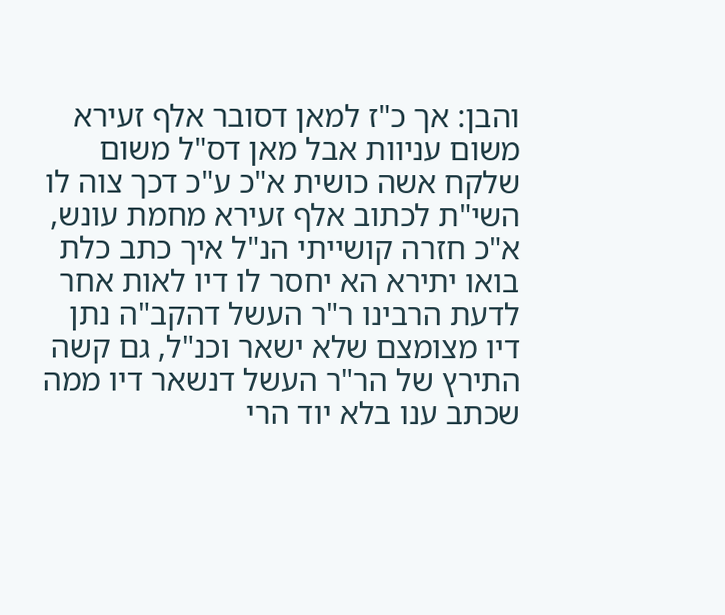והבן: אך כ"ז למאן דסובר אלף זעירא משום עניוות אבל מאן דס"ל משום שלקח אשה כושית א"כ ע"כ דכך צוה לו השי"ת לכתוב אלף זעירא מחמת עונש, א"כ חזרה קושייתי הנ"ל איך כתב כלת בואו יתירא הא יחסר לו דיו לאות אחר לדעת הרבינו ר"ר העשל דהקב"ה נתן דיו מצומצם שלא ישאר וכנ"ל, גם קשה התירץ של הר"ר העשל דנשאר דיו ממה שכתב ענו בלא יוד הרי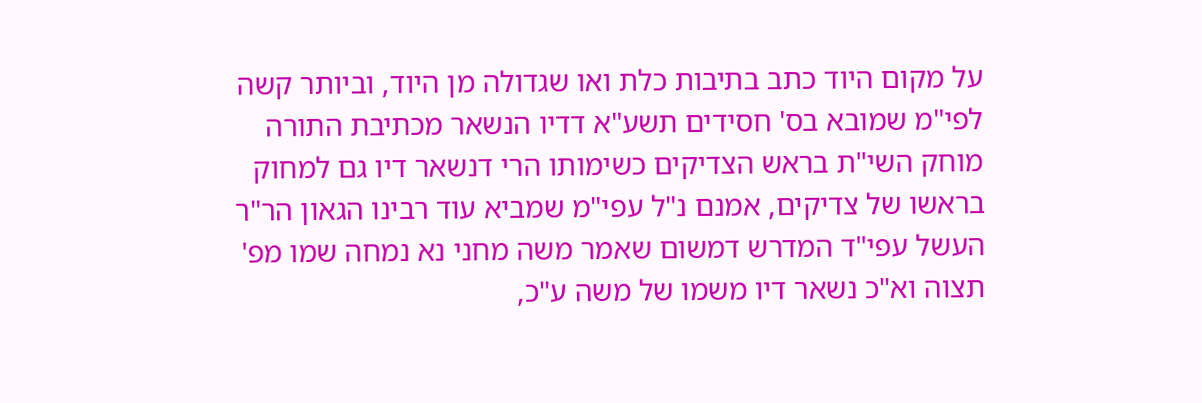על מקום היוד כתב בתיבות כלת ואו שגדולה מן היוד, וביותר קשה לפי"מ שמובא בס' חסידים תשע"א דדיו הנשאר מכתיבת התורה מוחק השי"ת בראש הצדיקים כשימותו הרי דנשאר דיו גם למחוק בראשו של צדיקים, אמנם נ"ל עפי"מ שמביא עוד רבינו הגאון הר"ר העשל עפי"ד המדרש דמשום שאמר משה מחני נא נמחה שמו מפ' תצוה וא"כ נשאר דיו משמו של משה ע"כ,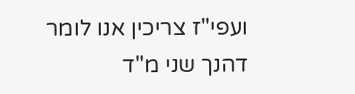ועפי"ז צריכין אנו לומר דהנך שני מ"ד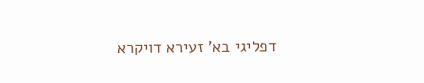דפליגי בא' זעירא דויקרא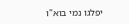יפלגו נמי בוא"ו